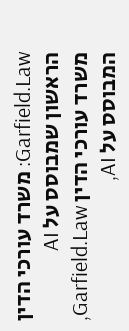Garfield.Law: משרד עורכי הדין הראשון שמבוסס על AI
משרד עורכי הדין Garfield.Law, המבוסס על AI,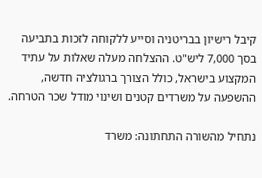קיבל רישיון בבריטניה וסייע ללקוחה לזכות בתביעה בסך 7,000 ליש"ט. ההצלחה מעלה שאלות על עתיד המקצוע בישראל, כולל הצורך ברגולציה חדשה, ההשפעה על משרדים קטנים ושינוי מודל שכר הטרחה.

נתחיל מהשורה התחתונה: משרד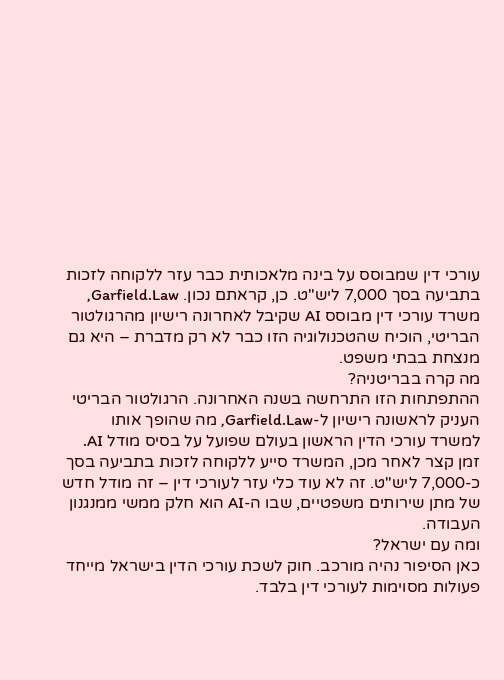עורכי דין שמבוסס על בינה מלאכותית כבר עזר ללקוחה לזכות בתביעה בסך 7,000 ליש"ט. כן, קראתם נכון. Garfield.Law, משרד עורכי דין מבוסס AI שקיבל לאחרונה רישיון מהרגולטור הבריטי, הוכיח שהטכנולוגיה הזו כבר לא רק מדברת – היא גם מנצחת בבתי משפט.
מה קרה בבריטניה?
ההתפתחות הזו התרחשה בשנה האחרונה. הרגולטור הבריטי העניק לראשונה רישיון ל-Garfield.Law, מה שהופך אותו למשרד עורכי הדין הראשון בעולם שפועל על בסיס מודל AI. זמן קצר לאחר מכן, המשרד סייע ללקוחה לזכות בתביעה בסך כ-7,000 ליש"ט. זה לא עוד כלי עזר לעורכי דין – זה מודל חדש של מתן שירותים משפטיים, שבו ה-AI הוא חלק ממשי ממנגנון העבודה.
ומה עם ישראל?
כאן הסיפור נהיה מורכב. חוק לשכת עורכי הדין בישראל מייחד פעולות מסוימות לעורכי דין בלבד.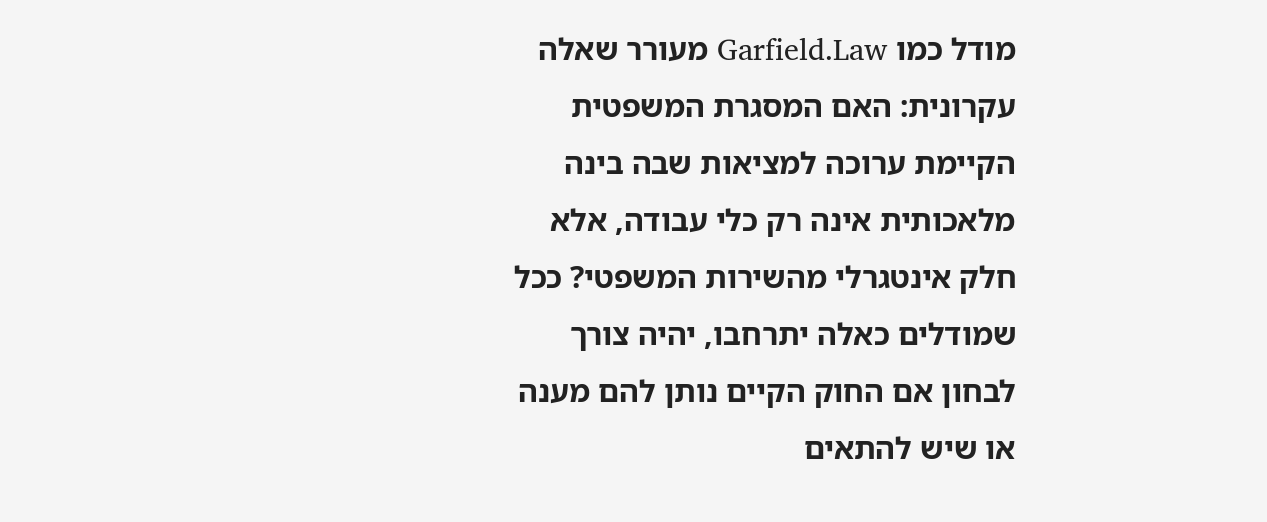מודל כמו Garfield.Law מעורר שאלה עקרונית: האם המסגרת המשפטית הקיימת ערוכה למציאות שבה בינה מלאכותית אינה רק כלי עבודה, אלא חלק אינטגרלי מהשירות המשפטי? ככל שמודלים כאלה יתרחבו, יהיה צורך לבחון אם החוק הקיים נותן להם מענה או שיש להתאים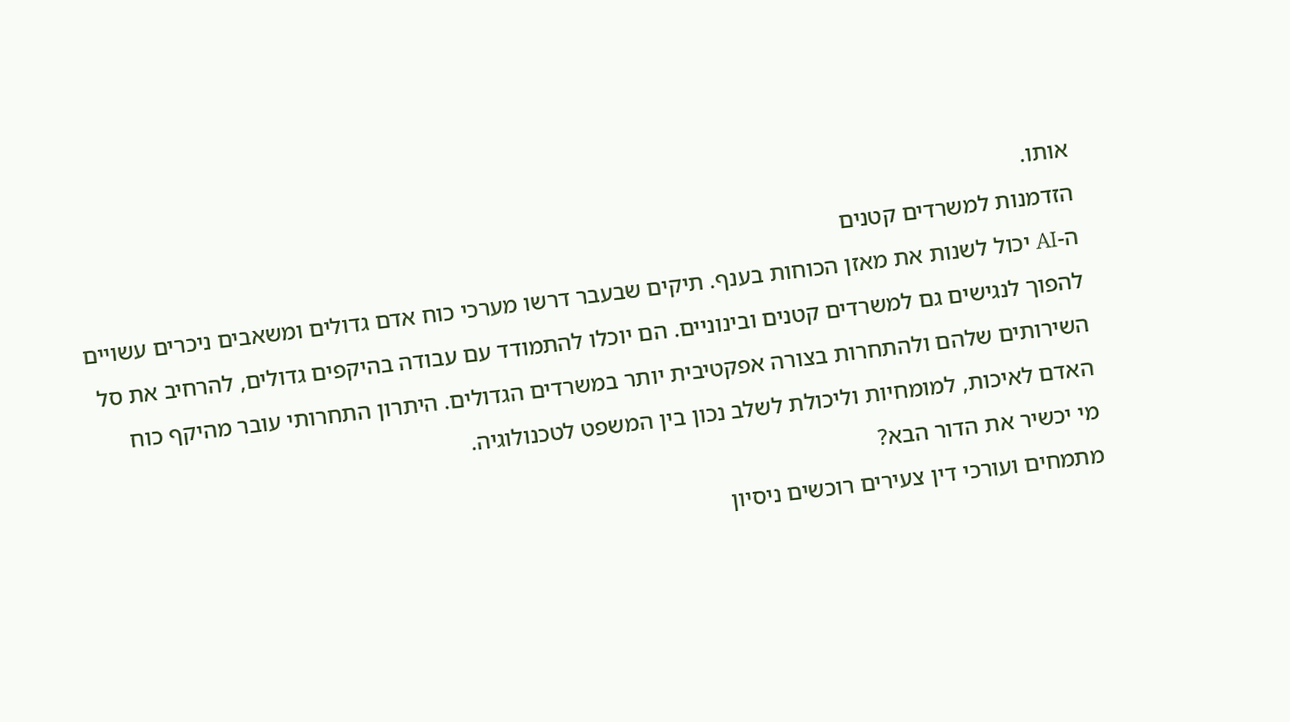אותו.
הזדמנות למשרדים קטנים
ה-AI יכול לשנות את מאזן הכוחות בענף. תיקים שבעבר דרשו מערכי כוח אדם גדולים ומשאבים ניכרים עשויים להפוך לנגישים גם למשרדים קטנים ובינוניים. הם יוכלו להתמודד עם עבודה בהיקפים גדולים, להרחיב את סל השירותים שלהם ולהתחרות בצורה אפקטיבית יותר במשרדים הגדולים. היתרון התחרותי עובר מהיקף כוח האדם לאיכות, למומחיות וליכולת לשלב נכון בין המשפט לטכנולוגיה.
מי יכשיר את הדור הבא?
מתמחים ועורכי דין צעירים רוכשים ניסיון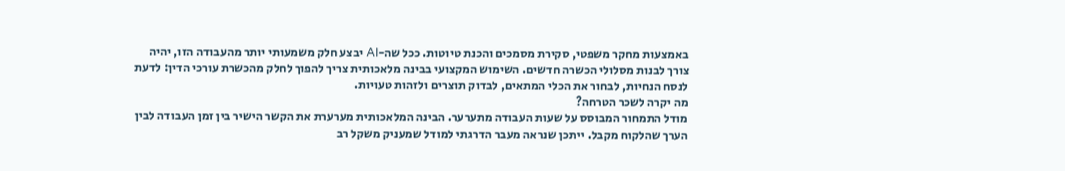באמצעות מחקר משפטי, סקירת מסמכים והכנת טיוטות. ככל שה-AI יבצע חלק משמעותי יותר מהעבודה הזו, יהיה צורך לבנות מסלולי הכשרה חדשים. השימוש המקצועי בבינה מלאכותית צריך להפוך לחלק מהכשרת עורכי הדין: לדעת לנסח הנחיות, לבחור את הכלי המתאים, לבדוק תוצרים ולזהות טעויות.
מה יקרה לשכר הטרחה?
מודל התמחור המבוסס על שעות העבודה מתערער. הבינה המלאכותית מערערת את הקשר הישיר בין זמן העבודה לבין הערך שהלקוח מקבל. ייתכן שנראה מעבר הדרגתי למודל שמעניק משקל רב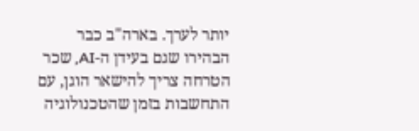יותר לערך. בארה"ב כבר הבהירו שגם בעידן ה-AI, שכר הטרחה צריך להישאר הוגן, עם התחשבות בזמן שהטכנולוגיה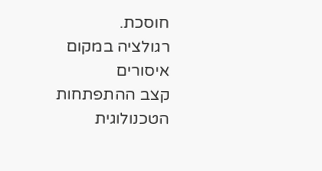חוסכת.
רגולציה במקום איסורים
קצב ההתפתחות הטכנולוגית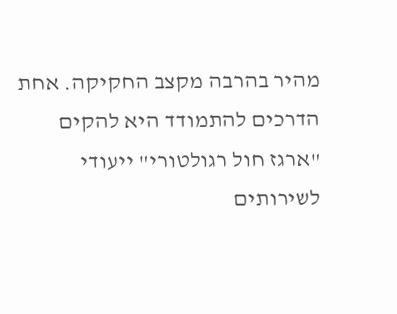מהיר בהרבה מקצב החקיקה. אחת הדרכים להתמודד היא להקים "ארגז חול רגולטורי" ייעודי לשירותים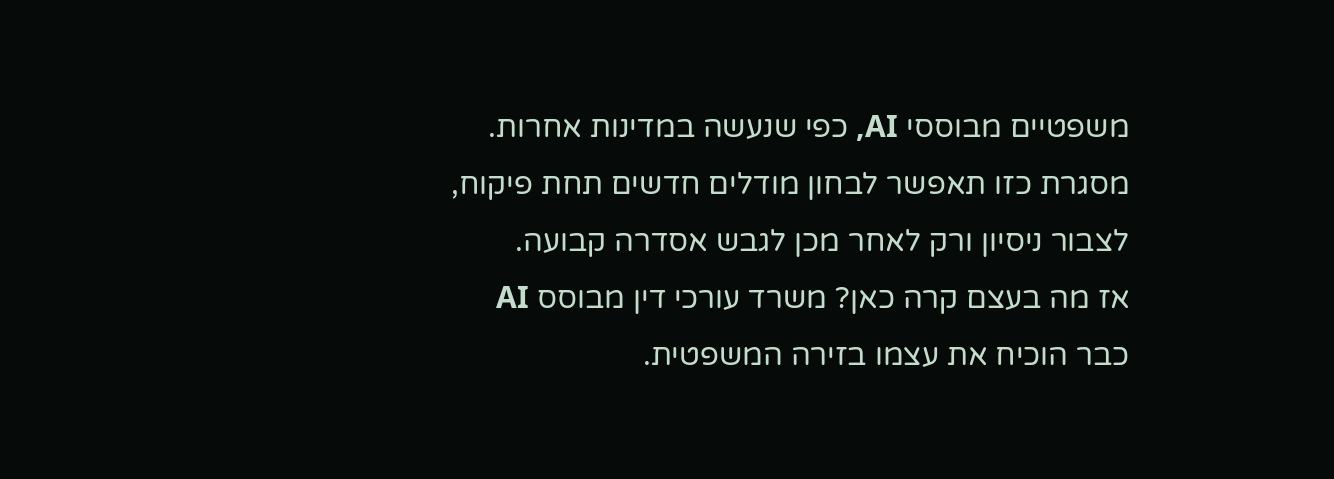משפטיים מבוססי AI, כפי שנעשה במדינות אחרות. מסגרת כזו תאפשר לבחון מודלים חדשים תחת פיקוח, לצבור ניסיון ורק לאחר מכן לגבש אסדרה קבועה.
אז מה בעצם קרה כאן? משרד עורכי דין מבוסס AI כבר הוכיח את עצמו בזירה המשפטית.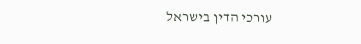עורכי הדין בישראל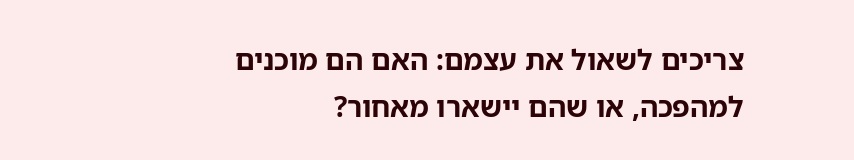צריכים לשאול את עצמם: האם הם מוכנים למהפכה, או שהם יישארו מאחור?